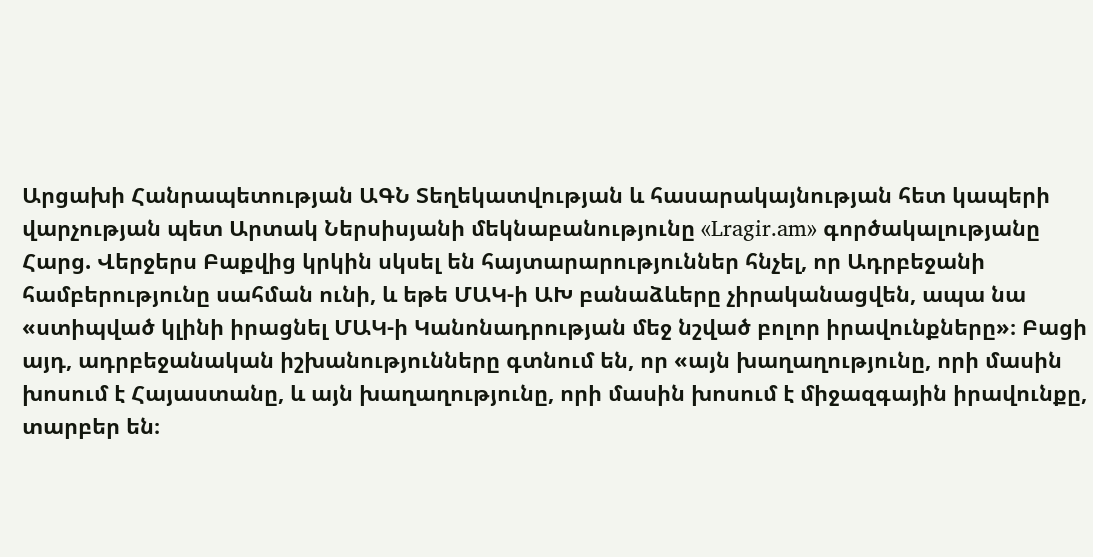Արցախի Հանրապետության ԱԳՆ Տեղեկատվության և հասարակայնության հետ կապերի վարչության պետ Արտակ Ներսիսյանի մեկնաբանությունը «Lragir.am» գործակալությանը
Հարց. Վերջերս Բաքվից կրկին սկսել են հայտարարություններ հնչել, որ Ադրբեջանի համբերությունը սահման ունի, և եթե ՄԱԿ-ի ԱԽ բանաձևերը չիրականացվեն, ապա նա «ստիպված կլինի իրացնել ՄԱԿ-ի Կանոնադրության մեջ նշված բոլոր իրավունքները»։ Բացի այդ, ադրբեջանական իշխանությունները գտնում են, որ «այն խաղաղությունը, որի մասին խոսում է Հայաստանը, և այն խաղաղությունը, որի մասին խոսում է միջազգային իրավունքը, տարբեր են։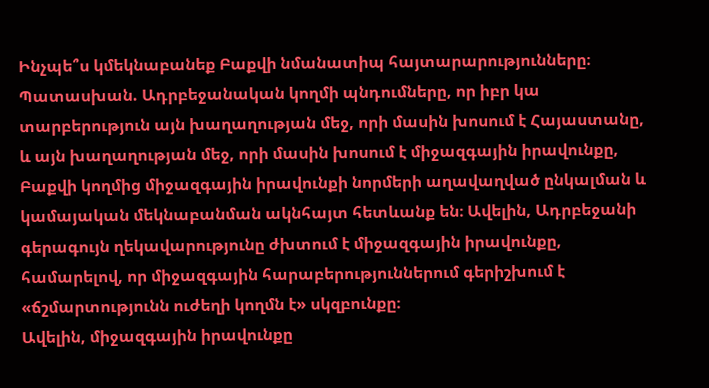Ինչպե՞ս կմեկնաբանեք Բաքվի նմանատիպ հայտարարությունները։
Պատասխան. Ադրբեջանական կողմի պնդումները, որ իբր կա տարբերություն այն խաղաղության մեջ, որի մասին խոսում է Հայաստանը, և այն խաղաղության մեջ, որի մասին խոսում է միջազգային իրավունքը, Բաքվի կողմից միջազգային իրավունքի նորմերի աղավաղված ընկալման և կամայական մեկնաբանման ակնհայտ հետևանք են։ Ավելին, Ադրբեջանի գերագույն ղեկավարությունը ժխտում է միջազգային իրավունքը, համարելով, որ միջազգային հարաբերություններում գերիշխում է «ճշմարտությունն ուժեղի կողմն է» սկզբունքը։
Ավելին, միջազգային իրավունքը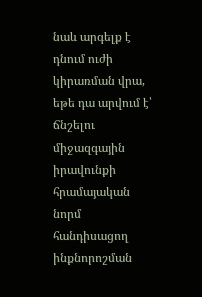նաև արգելք է դնում ուժի կիրառման վրա, եթե դա արվում է՝ ճնշելու միջազգային իրավունքի հրամայական նորմ հանդիսացող ինքնորոշման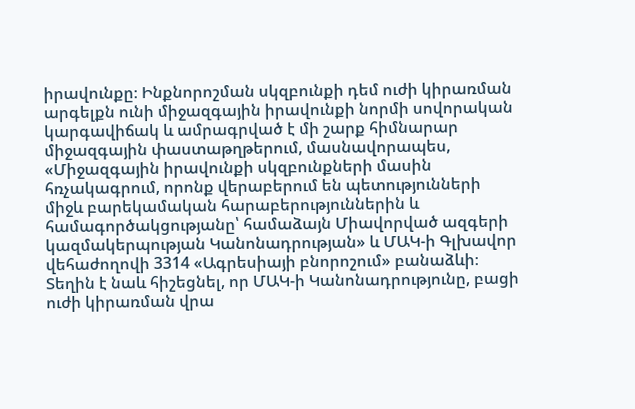իրավունքը։ Ինքնորոշման սկզբունքի դեմ ուժի կիրառման արգելքն ունի միջազգային իրավունքի նորմի սովորական կարգավիճակ և ամրագրված է մի շարք հիմնարար միջազգային փաստաթղթերում, մասնավորապես, «Միջազգային իրավունքի սկզբունքների մասին հռչակագրում, որոնք վերաբերում են պետությունների միջև բարեկամական հարաբերություններին և համագործակցությանը՝ համաձայն Միավորված ազգերի կազմակերպության Կանոնադրության» և ՄԱԿ-ի Գլխավոր վեհաժողովի 3314 «Ագրեսիայի բնորոշում» բանաձևի։
Տեղին է նաև հիշեցնել, որ ՄԱԿ-ի Կանոնադրությունը, բացի ուժի կիրառման վրա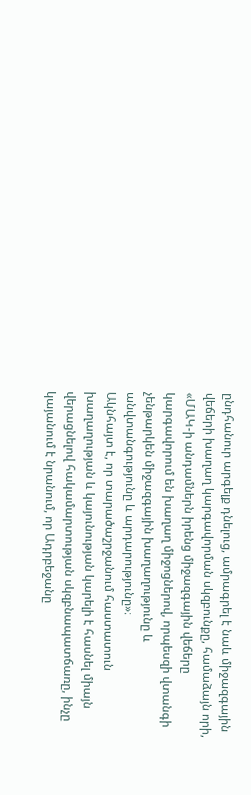ընդհանուր արգելք դնելուց, ամրագրել է նաև միջազգային վեճերի խաղաղ կարգավորման սկզբունքը, համաձայն որի, «ՄԱԿ-ի անդամներն իրենց միջազգային վեճերը կարգավորում են խաղաղ միջոցներով, որպեսզի վտանգի չենթարկեն միջազգային խաղաղությունը և անվտանգությունը և արդարությունը»։
Ակնհայտ է, որ տարածաշրջանում հաստատուն խաղաղության և կայունության կարելի է հասնել միայն վերացնելով հակամարտության սկզբնապատճառը, ինչը կայանում է նրանում, որ Ադրբեջանը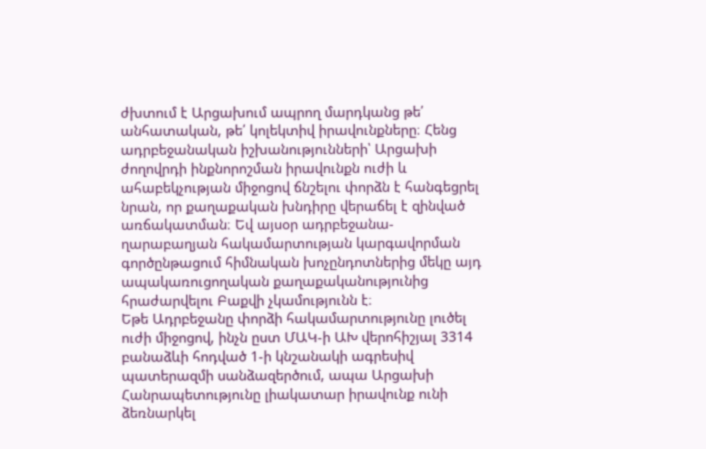ժխտում է Արցախում ապրող մարդկանց թե՛ անհատական, թե՛ կոլեկտիվ իրավունքները։ Հենց ադրբեջանական իշխանությունների՝ Արցախի ժողովրդի ինքնորոշման իրավունքն ուժի և ահաբեկչության միջոցով ճնշելու փորձն է հանգեցրել նրան, որ քաղաքական խնդիրը վերաճել է զինված առճակատման։ Եվ այսօր ադրբեջանա-ղարաբաղյան հակամարտության կարգավորման գործընթացում հիմնական խոչընդոտներից մեկը այդ ապակառուցողական քաղաքականությունից հրաժարվելու Բաքվի չկամությունն է։
Եթե Ադրբեջանը փորձի հակամարտությունը լուծել ուժի միջոցով, ինչն ըստ ՄԱԿ-ի ԱԽ վերոհիշյալ 3314 բանաձևի հոդված 1-ի կնշանակի ագրեսիվ պատերազմի սանձազերծում, ապա Արցախի Հանրապետությունը լիակատար իրավունք ունի ձեռնարկել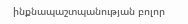ինքնապաշտպանության բոլոր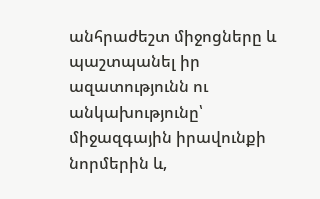անհրաժեշտ միջոցները և պաշտպանել իր ազատությունն ու անկախությունը՝ միջազգային իրավունքի նորմերին և,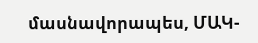մասնավորապես, ՄԱԿ-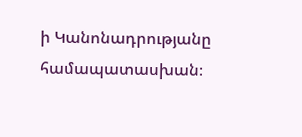ի Կանոնադրությանը համապատասխան։